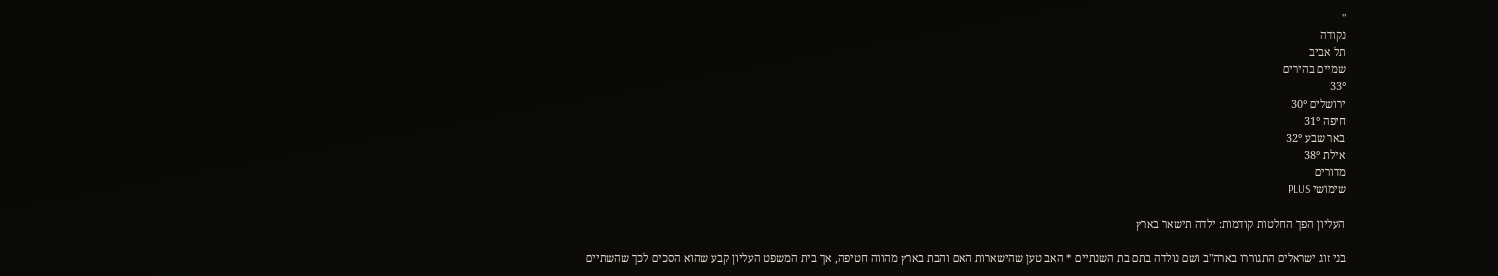''
נקודה
תל אביב
שמיים בהירים
33°
ירושלים 30°
חיפה 31°
באר שבע 32°
אילת 38°
מדורים
שימושי PLUS

העליון הפך החלטות קודמות: ילדה תישאר בארץ

בני זוג ישראלים התגוררו בארה"ב ושם נולדה בתם בת השנתיים * האב טען שהישארות האם והבת בארץ מהווה חטיפה, אך בית המשפט העליון קבע שהוא הסכים לכך שהשתיים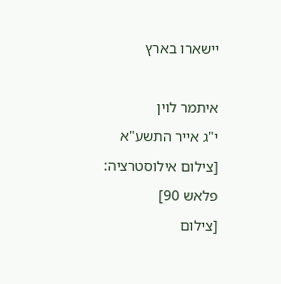יישארו בארץ

איתמר לוין
י"ג אייר התשע"א
[צילום אילוסטרציה: פלאש 90]
[צילום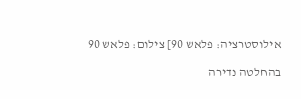אילוסטרציה: פלאש 90] צילום: פלאש 90

בהחלטה נדירה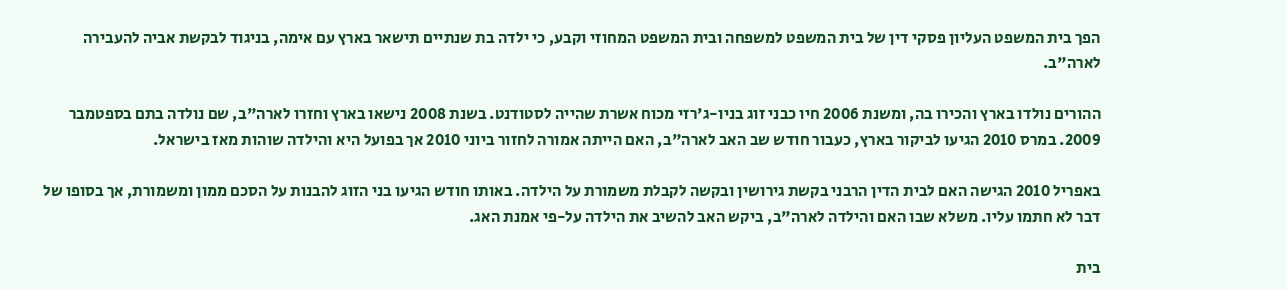הפך בית המשפט העליון פסקי דין של בית המשפט למשפחה ובית המשפט המחוזי וקבע, כי ילדה בת שנתיים תישאר בארץ עם אימה, בניגוד לבקשת אביה להעבירה לארה"ב.

ההורים נולדו בארץ והכירו בה, ומשנת 2006 חיו כבני זוג בניו-ג'רזי מכוח אשרת שהייה לסטודנט. בשנת 2008 נישאו בארץ וחזרו לארה"ב, שם נולדה בתם בספטמבר 2009. במרס 2010 הגיעו לביקור בארץ, כעבור חודש שב האב לארה"ב, האם הייתה אמורה לחזור ביוני 2010 אך בפועל היא והילדה שוהות מאז בישראל.

באפריל 2010 הגישה האם לבית הדין הרבני בקשת גירושין ובקשה לקבלת משמורת על הילדה. באותו חודש הגיעו בני הזוג להבנות על הסכם ממון ומשמורת, אך בסופו של דבר לא חתמו עליו. משלא שבו האם והילדה לארה"ב, ביקש האב להשיב את הילדה על-פי אמנת האג.

בית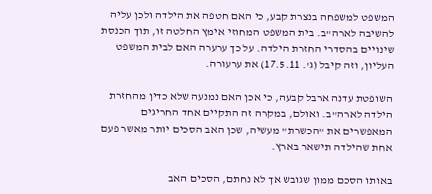המשפט למשפחה בנצרת קבע, כי האם חטפה את הילדה ולכן עליה להשיבה לארה"ב. בית המשפט המחוזי אימץ החלטה זו, תוך הכנסת שינויים בהסדרי החזרת הילדה. על כך ערערה האם לבית המשפט העליון, וזה קיבל (ג'. 17.5.11) את ערעורה.

השופטת עדנה ארבל קבעה, כי אכן האם נמנעה שלא כדין מהחזרת הילדה לארה"ב. ואולם, במקרה זה התקיים אחד החריגים המאפשרים את "הכשרת" מעשיה, שכן האב הסכים יותר מאשר פעם אחת שהילדה תישאר בארץ.

באותו הסכם ממון שגובש אך לא נחתם, הסכים האב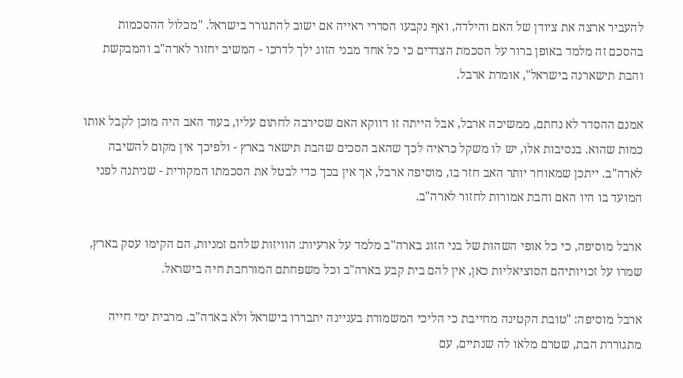להעביר ארצה את ציודן של האם והילדה, ואף נקבעו הסדרי ראייה אם ישוב להתגורר בישראל. "מכלול ההסכמות בהסכם זה מלמד באופן ברור על הסכמת הצדדים כי כל אחד מבני הזוג ילך לדרכו - המשיב יחזור לארה"ב והמבקשת והבת תישארנה בישראל", אומרת ארבל.

אמנם ההסדר לא נחתם, ממשיכה ארבל, אבל הייתה זו דווקא האם שסירבה לחתום עליו, בעוד האב היה מוכן לקבל אותו כמות שהוא. בנסיבות אלו, יש לו משקל כראיה לכך שהאב הסכים שהבת תישאר בארץ - ולפיכך אין מקום להשיבה לארה"ב. ייתכן שמאוחר יותר האב חזר בו, מוסיפה ארבל, אך אין בכך כדי לבטל את הסכמתו המקורית - שניתנה לפני המועד בו היו האם והבת אמורות לחזור לארה"ב.

ארבל מוסיפה, כי כל אופי השהות של בני הזוג בארה"ב מלמד על ארעיות: הוויזות שלהם זמניות, הם הקימו עסק בארץ, שמרו על זכויותיהם הסוציאליות כאן, אין להם בית קבע בארה"ב וכל משפחתם המורחבת חיה בישראל.

ארבל מוסיפה: "טובת הקטינה מחייבת כי הליכי המשמורת בעניינה יתבררו בישראל ולא בארה"ב. מרבית ימי חייה מתגוררת הבת, שטרם מלאו לה שנתיים, עם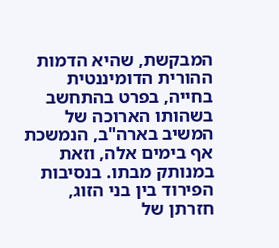המבקשת, שהיא הדמות ההורית הדומיננטית בחייה, בפרט בהתחשב בשהותו הארוכה של המשיב בארה"ב, הנמשכת אף בימים אלה, וזאת במנותק מבתו. בנסיבות הפירוד בין בני הזוג, חזרתן של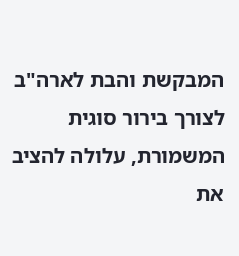המבקשת והבת לארה"ב לצורך בירור סוגית המשמורת, עלולה להציב את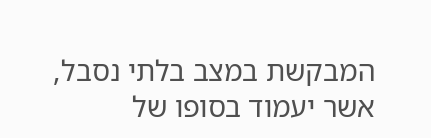המבקשת במצב בלתי נסבל, אשר יעמוד בסופו של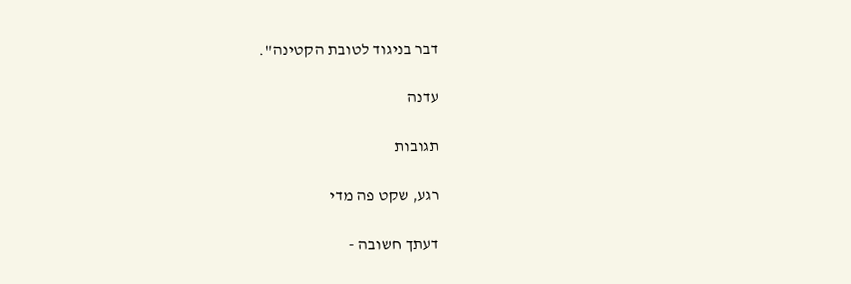דבר בניגוד לטובת הקטינה".

עדנה

תגובות

רגע, שקט פה מדי

דעתך חשובה -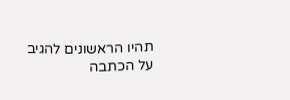תהיו הראשונים להגיב על הכתבה